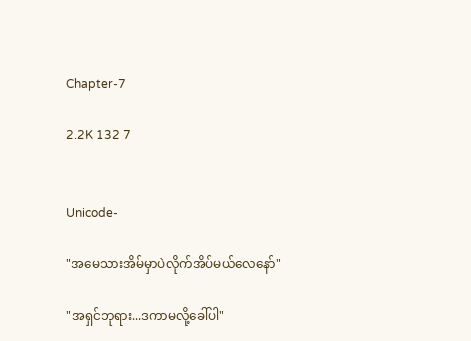Chapter-7

2.2K 132 7


Unicode-

"အမေသားအိမ်မှာပဲလိုက်အိပ်မယ်လေနော်"

"အရှင်ဘုရား...ဒကာမလို့ခေါ်ပါ"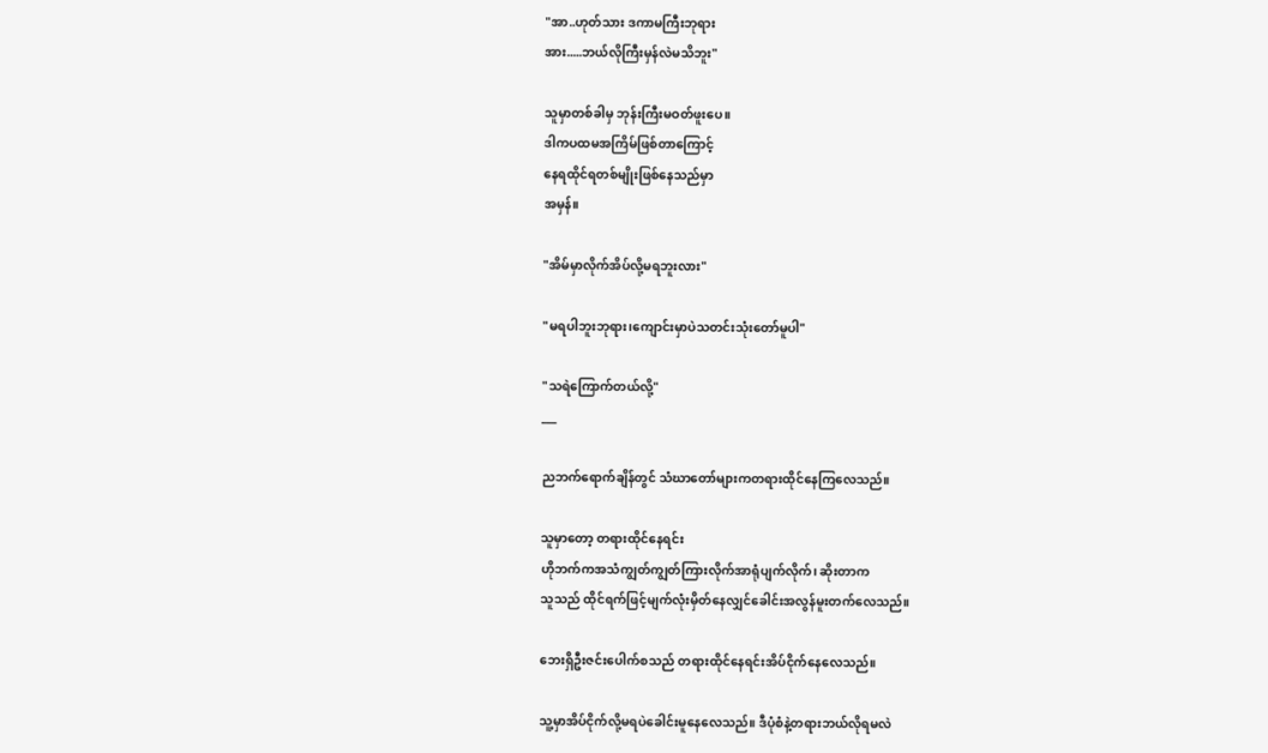"အာ..ဟုတ်သား ဒကာမကြီးဘုရား
အား.....ဘယ်လိုကြီးမှန်လဲမသိဘူး"

သူမှာတစ်ခါမှ ဘုန်းကြီးမဝတ်ဖူးပေ။
ဒါကပထမအကြိမ်ဖြစ်တာကြောင့်
နေရထိုင်ရတစ်မျိုးဖြစ်နေသည်မှာ
အမှန်။

"အိမ်မှာလိုက်အိပ်လို့မရဘူးလား"

"မရပါဘူးဘုရား၊ကျောင်းမှာပဲသတင်းသုံးတော်မူပါ"

"သရဲကြောက်တယ်လို့"
___

ညဘက်ရောက်ချိန်တွင် သံဃာတော်များကတရားထိုင်နေကြလေသည်။

သူမှာတော့ တရားထိုင်နေရင်း
ဟိုဘက်ကအသံကျွတ်ကျွတ်ကြားလိုက်အာရုံပျက်လိုက်၊ ဆိုးတာက
သူသည် ထိုင်ရက်ဖြင့်မျက်လုံးမှိတ်နေလျှင်ခေါင်းအလွန်မူးတက်လေသည်။

ဘေးရှိဦးဇင်းပေါက်စသည် တရားထိုင်နေရင်းအိပ်ငိုက်နေလေသည်။

သူ့မှာအိပ်ငိုက်လို့မရပဲခေါင်းမူနေလေသည်။ ဒီပုံစံနဲ့တရားဘယ်လိုရမလဲ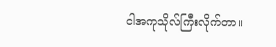ငါအကုသိုလ်ကြီးလိုက်တာ။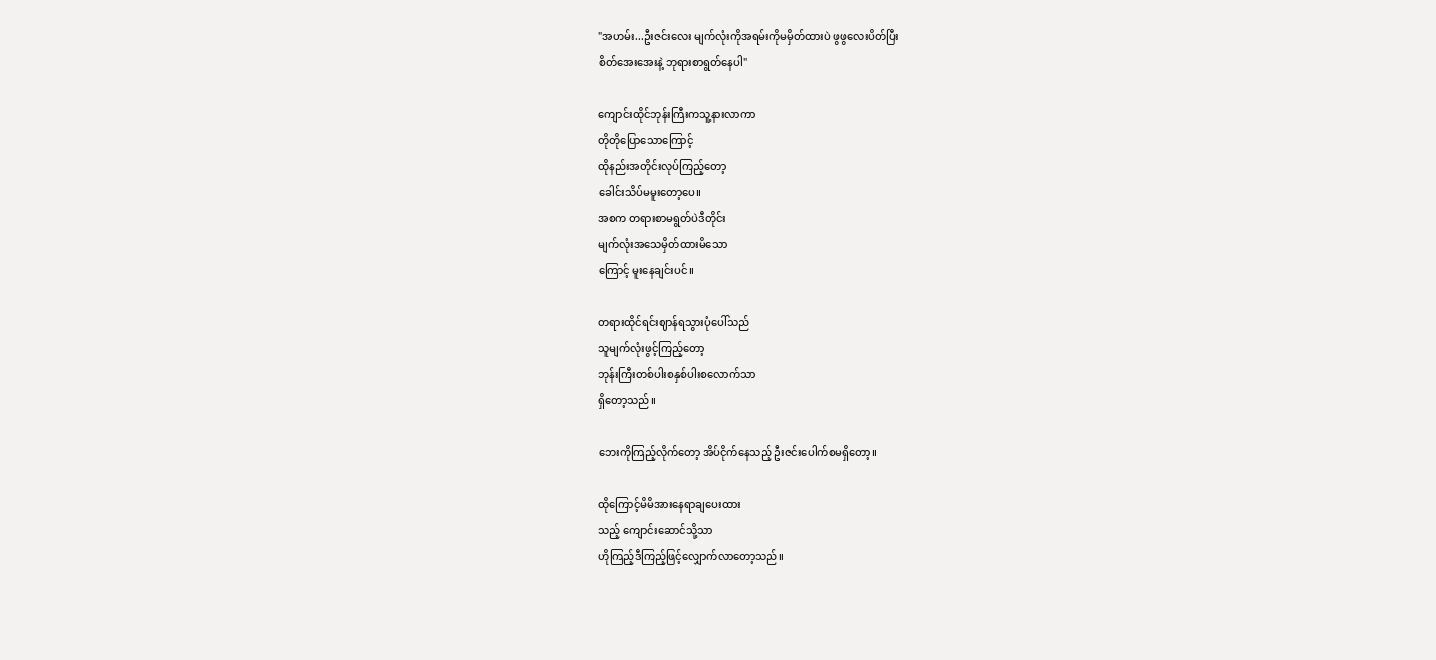"အဟမ်း...ဦးဇင်းလေး မျက်လုံးကိုအရမ်းကိုမမှိတ်ထားပဲ ဖွဖွလေးပိတ်ပြီး
စိတ်အေးအေးနဲ့ ဘုရားစာရွတ်နေပါ"

ကျောင်းထိုင်ဘုန်းကြီးကသူ့နားလာကာ
တိုတိုပြောသောကြောင့်
ထိုနည်းအတိုင်းလုပ်ကြည့်တော့
ခေါင်းသိပ်မမူးတော့ပေ။
အစက တရားစာမရွတ်ပဲဒီတိုင်း
မျက်လုံးအသေမှိတ်ထားမိသော
ကြောင့် မူးနေချင်းပင်။

တရားထိုင်ရင်းဈာန်ရသွားပုံပေါ်သည်
သူမျက်လုံးဖွင့်ကြည့်တော့
ဘုန်းကြီးတစ်ပါးစနှစ်ပါးစလောက်သာ
ရှိတော့သည်။

ဘေးကိုကြည့်လိုက်တော့ အိပ်ငိုက်နေသည့် ဦးဇင်းပေါက်စမရှိတော့။

ထိုကြောင့်မိမိအားနေရာချပေးထား
သည့် ကျောင်းဆောင်သို့သာ
ဟိုကြည့်ဒီကြည့်ဖြင့်လျှောက်လာတော့သည်။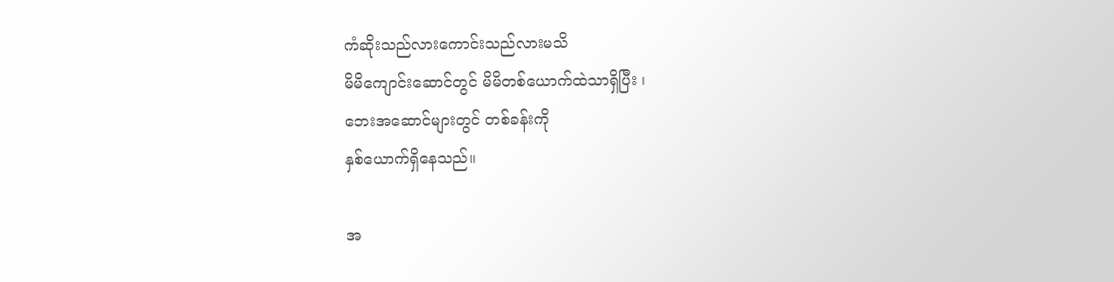ကံဆိုးသည်လားကောင်းသည်လားမသိ
မိမိကျောင်းဆောင်တွင် မိမိတစ်ယောက်ထဲသာရှိပြီး ၊
ဘေးအဆောင်များတွင် တစ်ခန်းကို
နှစ်ယောက်ရှိနေသည်။

အ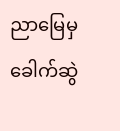ညာမြေမှခေါက်ဆွဲ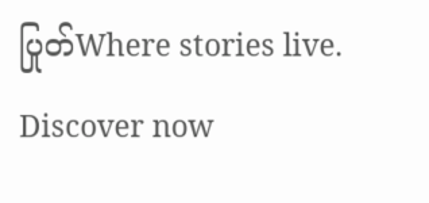ပြုတ်Where stories live. Discover now